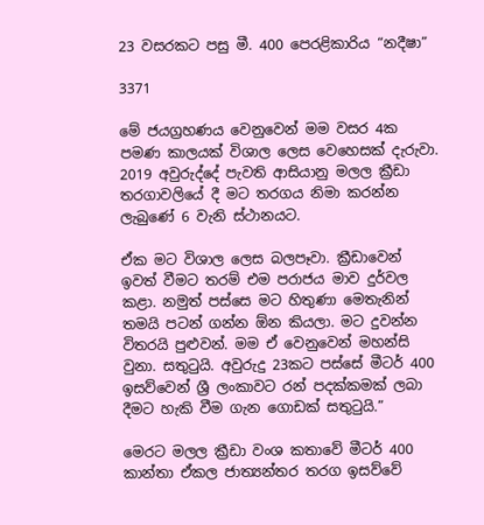23 වසරකට පසු මී. 400 පෙරළිකාරිය “නදීෂා”

3371

මේ ජයග්‍රහණය වෙනුවෙන් මම වසර 4ක පමණ කාලයක් විශාල ලෙස වෙහෙසක් දැරුවා. 2019 අවුරුද්දේ පැවති ආසියානු මලල ක්‍රීඩා තරගාවලියේ දී මට තරගය නිමා කරන්න ලැබුණේ 6 වැනි ස්ථානයට.

ඒක මට විශාල ලෙස බලපෑවා. ක්‍රීඩාවෙන් ඉවත් වීමට තරම් එම පරාජය මාව දුර්වල කළා. නමුත් පස්සෙ මට හිතුණා මෙතැනින් තමයි පටන් ගන්න ඕන කියලා. මට දුවන්න විතරයි පුළුවන්. මම ඒ වෙනුවෙන් මහන්සි වුනා. සතුටුයි. අවුරුදු 23කට පස්සේ මීටර් 400 ඉසව්වෙන් ශ්‍රී ලංකාවට රන් පදක්කමක් ලබා දීමට හැකි වීම ගැන ගොඩක් සතුටුයි.”

මෙරට මලල ක්‍රීඩා වංශ කතාවේ මීටර් 400 කාන්තා ඒකල ජාත්‍යන්තර තරග ඉසව්වේ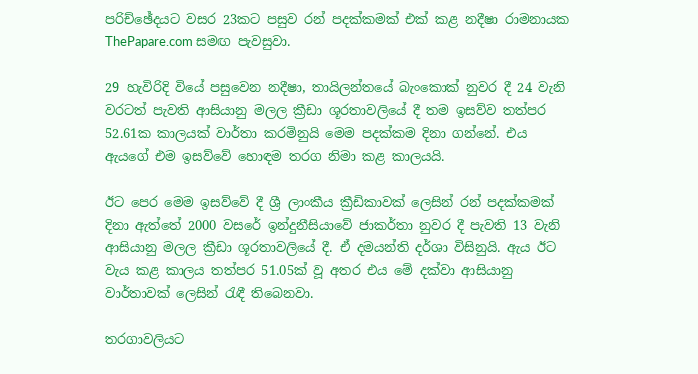පරිච්ඡේදයට වසර 23කට පසුව රන් පදක්කමක් එක් කළ නදීෂා රාමනායක ThePapare.com සමඟ පැවසුවා.

29 හැවිරිදි වියේ පසුවෙන නදීෂා, තායිලන්තයේ බැංකොක් නුවර දී 24 වැනි වරටත් පැවති ආසියානු මලල ක්‍රීඩා ශූරතාවලියේ දී තම ඉසව්ව තත්පර 52.61ක කාලයක් වාර්තා කරමිනුයි මෙම පදක්කම දිනා ගන්නේ. එය ඇයගේ එම ඉසව්වේ හොඳම තරග නිමා කළ කාලයයි.

ඊට පෙර මෙම ඉසව්වේ දී ශ්‍රී ලාංකීය ක්‍රීඩිකාවක් ලෙසින් රන් පදක්කමක් දිනා ඇත්තේ 2000 වසරේ ඉන්දුනීසියාවේ ජාකර්තා නුවර දී පැවති 13 වැනි ආසියානු මලල ක්‍රීඩා ශූරතාවලියේ දී. ඒ දමයන්ති දර්ශා විසිනුයි. ඇය ඊට වැය කළ කාලය තත්පර 51.05ක් වූ අතර එය මේ දක්වා ආසියානු වාර්තාවක් ලෙසින් රැඳී තිබෙනවා.

තරගාවලියට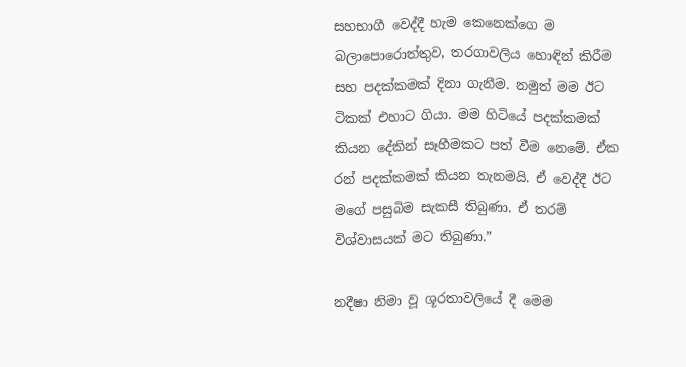සහභාගී වෙද්දී හැම කෙනෙක්ගෙ ම බලාපොරොත්තුව, තරගාවලිය හොඳින් කිරීම සහ පදක්කමක් දිනා ගැනීම. නමුත් මම ඊට ටිකක් එහාට ගියා. මම හිටියේ පදක්කමක් කියන දේකින් සෑහීමකට පත් වීම නෙමේ. ඒක රන් පදක්කමක් කියන තැනමයි. ඒ වෙද්දී ඊට මගේ පසුබිම සැකසී තිබුණා. ඒ තරම් විශ්වාසයක් මට තිබුණා.”

නදීෂා නිමා වූ ශූරතාවලියේ දී මෙම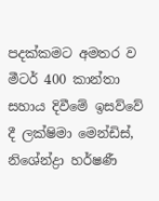පදක්කමට අමතර ව මීටර් 400 කාන්තා සහාය දිවීමේ ඉසව්වේ දී ලක්ෂිමා මෙන්ඩිස්, නිශේන්ද්‍රා හර්ෂණී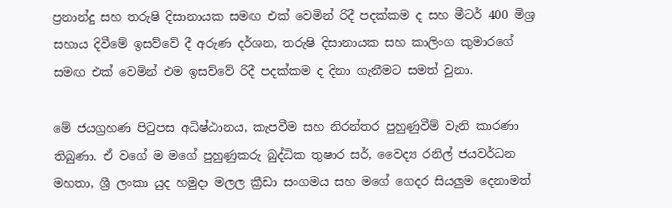ප්‍රනාන්දු සහ තරුෂි දිසානායක සමඟ එක් වෙමින් රිදී පදක්කම ද සහ මීටර් 400 මිශ්‍ර සහාය දිවීමේ ඉසව්වේ දී අරුණ දර්ශන, තරුෂි දිසානායක සහ කාලිංග කුමාරගේ සමඟ එක් වෙමින් එම ඉසව්වේ රිදී පදක්කම ද දිනා ගැනීමට සමත් වුනා.

මේ ජයග්‍රහණ පිටුපස අධිෂ්ඨානය, කැපවීම සහ නිරන්තර පුහුණුවීම් වැනි කාරණා තිබුණා. ඒ වගේ ම මගේ පුහුණුකරු බුද්ධික තුෂාර සර්, වෛද්‍ය රනිල් ජයවර්ධන මහතා, ශ්‍රී ලංකා යුද හමුදා මලල ක්‍රීඩා සංගමය සහ මගේ ගෙදර සියලුම දෙනාමත්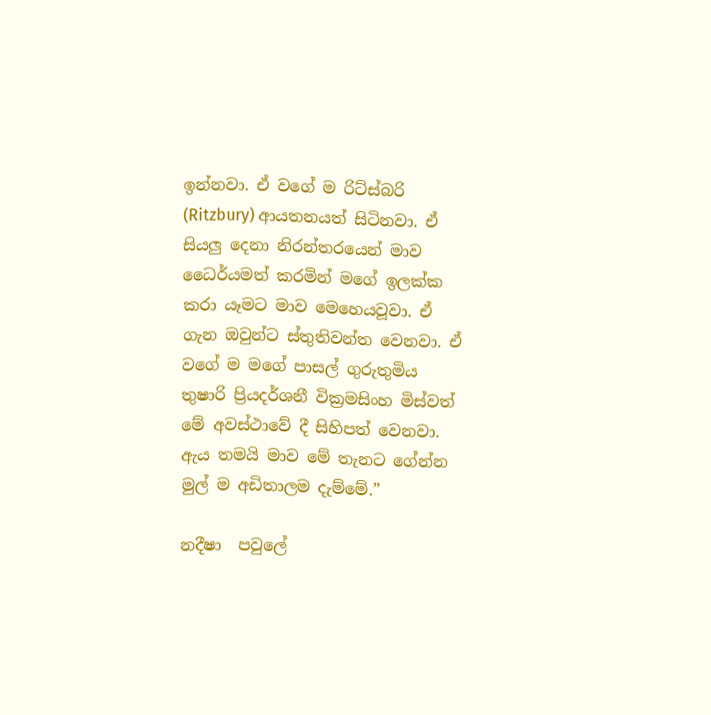ඉන්නවා. ඒ වගේ ම රිට්ස්බරි (Ritzbury) ආයතනයත් සිටිනවා. ඒ සියලු දෙනා නිරන්තරයෙන් මාව ධෛර්යමත් කරමින් මගේ ඉලක්ක කරා යෑමට මාව මෙහෙයවූවා. ඒ ගැන ඔවුන්ට ස්තුතිවන්ත වෙනවා. ඒ වගේ ම මගේ පාසල් ගුරුතුමිය තුෂාරි ප්‍රියදර්ශනී වික්‍රමසිංහ මිස්වත් මේ අවස්ථාවේ දී සිහිපත් වෙනවා. ඇය තමයි මාව මේ තැනට ගේන්න මුල් ම අඩිතාලම දැම්මේ.”

නදීෂා  පවුලේ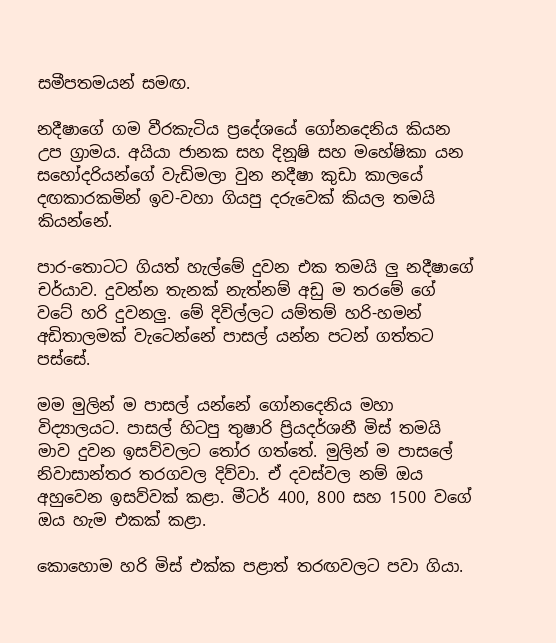සමීපතමයන් සමඟ.

නදීෂාගේ ගම වීරකැටිය ප්‍රදේශයේ ගෝනදෙනිය කියන උප ග්‍රාමය. අයියා ජානක සහ දිනූෂි සහ මහේෂිකා යන සහෝදරියන්ගේ වැඩිමලා වුන නදීෂා කුඩා කාලයේ දඟකාරකමින් ඉව-වහා ගියපු දරුවෙක් කියල තමයි කියන්නේ.

පාර-තොටට ගියත් හැල්මේ දුවන එක තමයි ලු නදීෂාගේ චර්යාව. දුවන්න තැනක් නැත්නම් අඩු ම තරමේ ගේ වටේ හරි දුවනලු. මේ දිවිල්ලට යම්තම් හරි-හමන් අඩිතාලමක් වැටෙන්නේ පාසල් යන්න පටන් ගත්තට පස්සේ.

මම මුලින් ම පාසල් යන්නේ ගෝනදෙනිය මහා විද්‍යාලයට. පාසල් හිටපු තුෂාරි ප්‍රියදර්ශනී මිස් තමයි මාව දුවන ඉසව්වලට තෝර ගත්තේ. මුලින් ම පාසලේ නිවාසාන්තර තරගවල දිව්වා. ඒ දවස්වල නම් ඔය අහුවෙන ඉසව්වක් කළා. මීටර් 400, 800 සහ 1500 වගේ ඔය හැම එකක් කළා.

කොහොම හරි මිස් එක්ක පළාත් තරඟවලට පවා ගියා.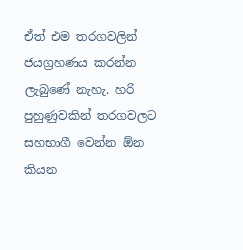ඒත් එම තරගවලින් ජයග්‍රහණය කරන්න ලැබුණේ නැහැ. හරි පුහුණුවකින් තරගවලට සහභාගී වෙන්න ඕන කියන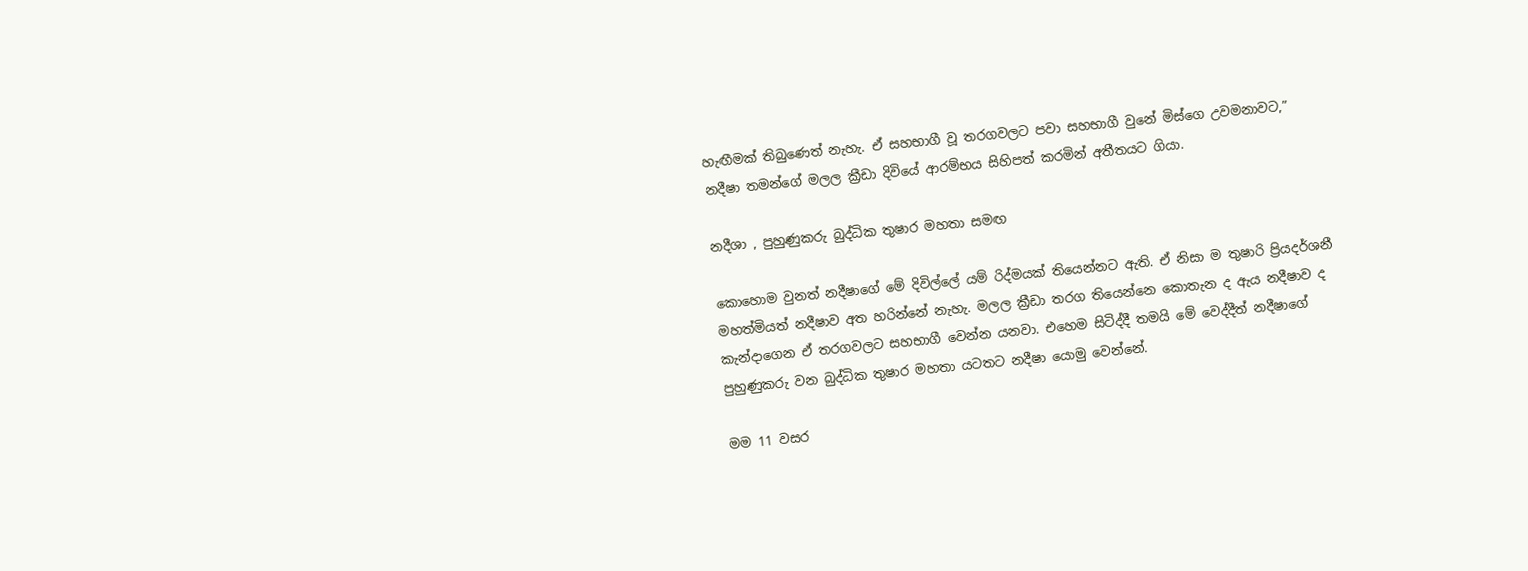හැඟීමක් තිබුණෙත් නැහැ. ඒ සහභාගී වූ තරගවලට පවා සහභාගී වුනේ මිස්ගෙ උවමනාවට,” නදීෂා තමන්ගේ මලල ක්‍රීඩා දිවියේ ආරම්භය සිහිපත් කරමින් අතීතයට ගියා.

නදීශා , පුහුණුකරු බුද්ධික තුෂාර මහතා සමඟ

කොහොම වුනත් නදීෂාගේ මේ දිවිල්ලේ යම් රිද්මයක් තියෙන්නට ඇති. ඒ නිසා ම තුෂාරි ප්‍රියදර්ශනී මහත්මියත් නදීෂාව අත හරින්නේ නැහැ. මලල ක්‍රීඩා තරග තියෙන්නෙ කොතැන ද ඇය නදීෂාව ද කැන්දාගෙන ඒ තරගවලට සහභාගී වෙන්න යනවා. එහෙම සිටිද්දී තමයි මේ වෙද්දීත් නදීෂාගේ පුහුණුකරු වන බුද්ධික තුෂාර මහතා යටතට නදීෂා යොමු වෙන්නේ.

මම 11 වසර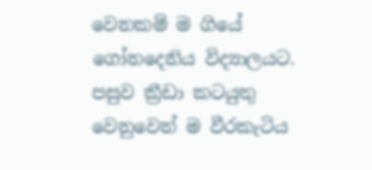වෙනකම් ම ගියේ ගෝනදෙනිය විද්‍යාලයට. පසුව ක්‍රීඩා කටයුතු වෙනුවෙන් ම වීරකැටිය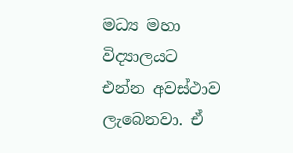මධ්‍ය මහා විද්‍යාලයට එන්න අවස්ථාව ලැබෙනවා. ඒ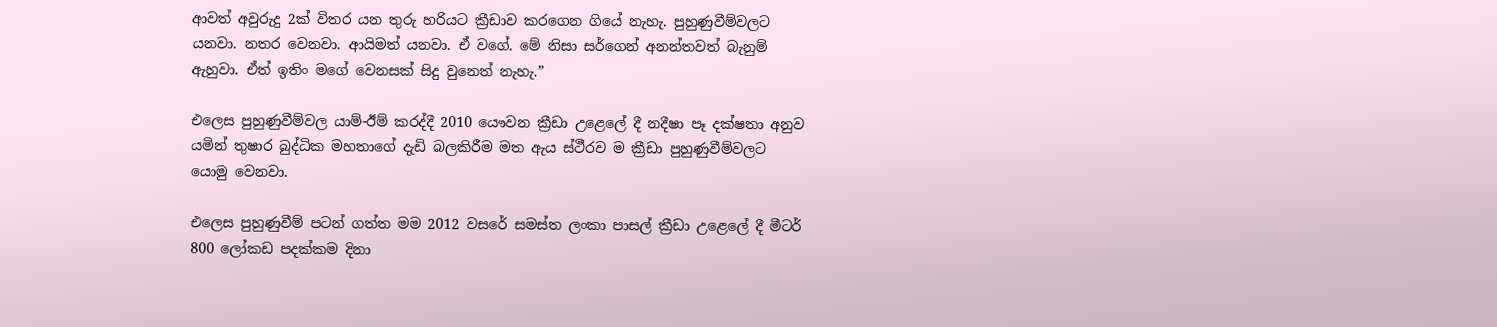ආවත් අවුරුදු 2ක් විතර යන තුරු හරියට ක්‍රීඩාව කරගෙන ගියේ නැහැ. පුහුණුවීම්වලට යනවා. නතර වෙනවා. ආයිමත් යනවා. ඒ වගේ. මේ නිසා සර්ගෙන් අනන්තවත් බැනුම් ඇහුවා. ඒත් ඉතිං මගේ වෙනසක් සිදු වුනෙත් නැහැ.”

එලෙස පුහුණුවීම්වල යාම්-ඊම් කරද්දී 2010 යෞවන ක්‍රීඩා උළෙලේ දී නදීෂා පෑ දක්ෂතා අනුව යමින් තුෂාර බුද්ධික මහතාගේ දැඩි බලකිරීම මත ඇය ස්ථීරව ම ක්‍රීඩා පුහුණුවීම්වලට යොමු වෙනවා.

එලෙස පුහුණුවීම් පටන් ගත්ත මම 2012 වසරේ සමස්ත ලංකා පාසල් ක්‍රීඩා උළෙලේ දී මීටර් 800 ලෝකඩ පදක්කම දිනා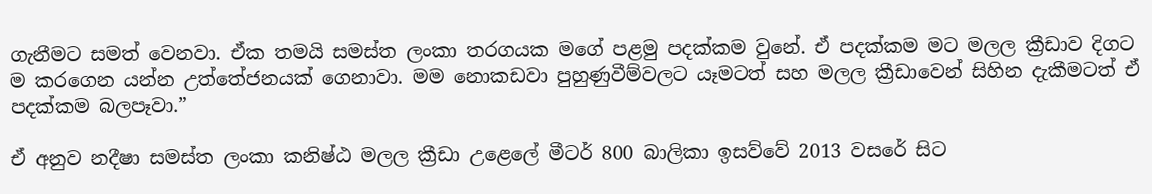ගැනීමට සමත් වෙනවා. ඒක තමයි සමස්ත ලංකා තරගයක මගේ පළමු පදක්කම වුනේ. ඒ පදක්කම මට මලල ක්‍රීඩාව දිගට ම කරගෙන යන්න උත්තේජනයක් ගෙනාවා. මම නොකඩවා පුහුණුවීම්වලට යෑමටත් සහ මලල ක්‍රීඩාවෙන් සිහින දැකීමටත් ඒ පදක්කම බලපෑවා.”

ඒ අනුව නදීෂා සමස්ත ලංකා කනිෂ්ඨ මලල ක්‍රීඩා උළෙලේ මීටර් 800 බාලිකා ඉසව්වේ 2013 වසරේ සිට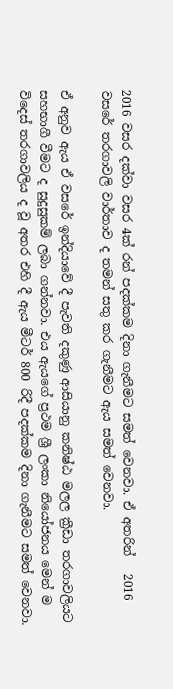2016 වසර දක්වා වසර 4ක් රන් පදක්කම දිනා ගැනීමට සමත් වෙනවා. ඒ අතරින්   2016 වසරේ තරගාවලි වාර්තාව ද තමන් සතු කර ගැනීමට ඇය සමත් වෙනවා.

ඒ අනුව ඇය ඒ වසරේ ඉන්දියාවේ දී පැවති දකුණු ආසියානු කනිෂ්ඨ මලල ක්‍රීඩා තරගාවලියට සහභාගී වීමට ද සුදුසුකම් ලබා ගන්නවා. එය ඇයගේ ප්‍රථම ශ්‍රී ලංකා නියෝජනය මෙන් ම විදෙස් තරගාවලිය ද වූ අතර එහි දී ඇය මීටර් 800 රිදී පදක්කම දිනා ගැනීමට සමත් වෙනවා.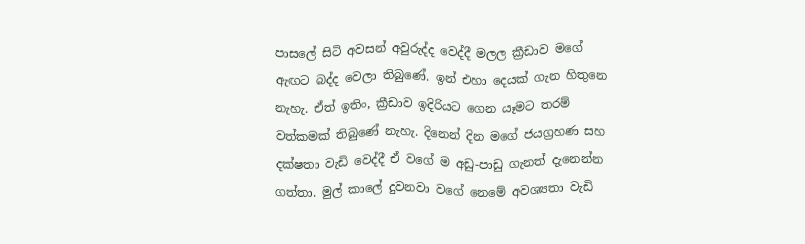පාසලේ සිටි අවසන් අවුරුද්ද වෙද්දී මලල ක්‍රීඩාව මගේ ඇඟට බද්ද වෙලා තිබුණේ. ඉන් එහා දෙයක් ගැන හිතුනෙ නැහැ. ඒත් ඉතිං, ක්‍රීඩාව ඉදිරියට ගෙන යෑමට තරම් වත්කමක් තිබුණේ නැහැ. දිනෙන් දින මගේ ජයග්‍රහණ සහ දක්ෂතා වැඩි වෙද්දී ඒ වගේ ම අඩු-පාඩු ගැනත් දැනෙන්න ගත්තා. මුල් කාලේ දුවනවා වගේ නෙමේ අවශ්‍යතා වැඩි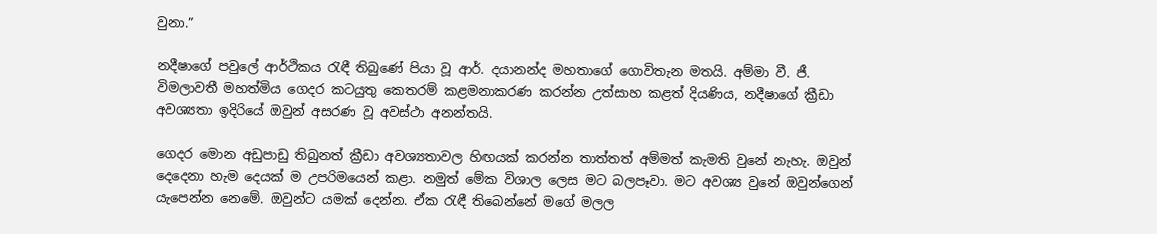වුනා.”

නදීෂාගේ පවුලේ ආර්ථිකය රැඳී තිබුණේ පියා වූ ආර්. දයානන්ද මහතාගේ ගොවිතැන මතයි. අම්මා වී. ජී. විමලාවතී මහත්මිය ගෙදර කටයුතු කෙතරම් කළමනාකරණ කරන්න උත්සාහ කළත් දියණිය, නදීෂාගේ ක්‍රීඩා අවශ්‍යතා ඉදිරියේ ඔවුන් අසරණ වූ අවස්ථා අනන්තයි.

ගෙදර මොන අඩුපාඩු තිබුනත් ක්‍රීඩා අවශ්‍යතාවල හිඟයක් කරන්න තාත්තත් අම්මත් කැමති වුනේ නැහැ. ඔවුන් දෙදෙනා හැම දෙයක් ම උපරිමයෙන් කළා. නමුත් මේක විශාල ලෙස මට බලපෑවා. මට අවශ්‍ය වුනේ ඔවුන්ගෙන් යැපෙන්න නෙමේ. ඔවුන්ට යමක් දෙන්න. ඒක රැඳී තිබෙන්නේ මගේ මලල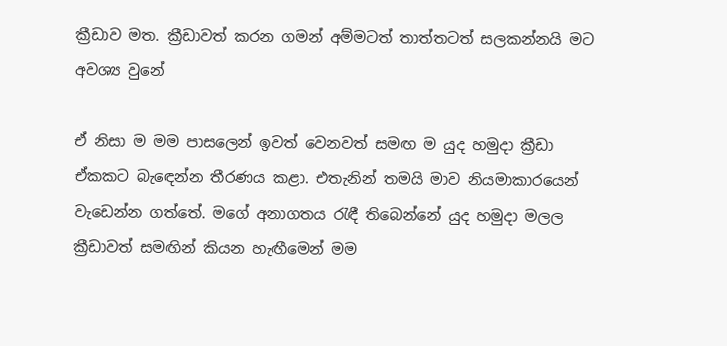ක්‍රීඩාව මත. ක්‍රීඩාවත් කරන ගමන් අම්මටත් තාත්තටත් සලකන්නයි මට අවශ්‍ය වුනේ

ඒ නිසා ම මම පාසලෙන් ඉවත් වෙනවත් සමඟ ම යුද හමුදා ක්‍රීඩා ඒකකට බැඳෙන්න තීරණය කළා. එතැනින් තමයි මාව නියමාකාරයෙන් වැඩෙන්න ගත්තේ. මගේ අනාගතය රැඳී තිබෙන්නේ යුද හමුදා මලල ක්‍රීඩාවත් සමඟින් කියන හැඟීමෙන් මම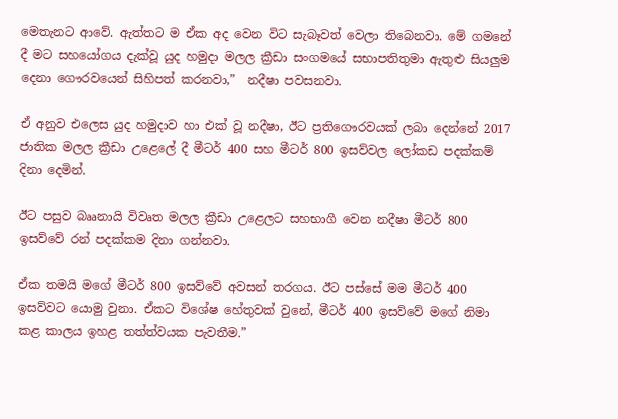මෙතැනට ආවේ. ඇත්තට ම ඒක අද වෙන විට සැබෑවත් වෙලා තිබෙනවා. මේ ගමනේ දී මට සහයෝගය දැක්වූ යුද හමුදා මලල ක්‍රීඩා සංගමයේ සභාපතිතුමා ඇතුළු සියලුම දෙනා ගෞරවයෙන් සිහිපත් කරනවා,”  නදීෂා පවසනවා.

ඒ අනුව එලෙස යුද හමුදාව හා එක් වූ නදීෂා, ඊට ප්‍රතිගෞරවයක් ලබා දෙන්නේ 2017 ජාතික මලල ක්‍රීඩා උළෙලේ දී මීටර් 400 සහ මීටර් 800 ඉසව්වල ලෝකඩ පදක්කම් දිනා දෙමින්.

ඊට පසුව බෲනායි විවෘත මලල ක්‍රීඩා උළෙලට සහභාගී වෙන නදීෂා මීටර් 800 ඉසව්වේ රන් පදක්කම දිනා ගන්නවා.

ඒක තමයි මගේ මීටර් 800 ඉසව්වේ අවසන් තරගය. ඊට පස්සේ මම මීටර් 400 ඉසව්වට යොමු වුනා. ඒකට විශේෂ හේතුවක් වුනේ, මීටර් 400 ඉසව්වේ මගේ නිමා කළ කාලය ඉහළ තත්ත්වයක පැවතීම.”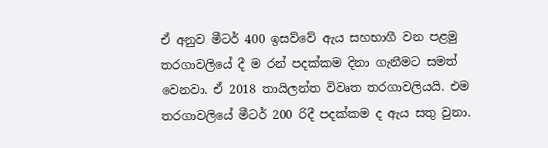ඒ අනුව මීටර් 400 ඉසව්වේ ඇය සහභාගී වන පළමු තරගාවලියේ දී ම රන් පදක්කම දිනා ගැනීමට සමත් වෙනවා. ඒ 2018 තායිලන්ත විවෘත තරගාවලියයි. එම තරගාවලියේ මීටර් 200 රිදී පදක්කම ද ඇය සතු වුනා.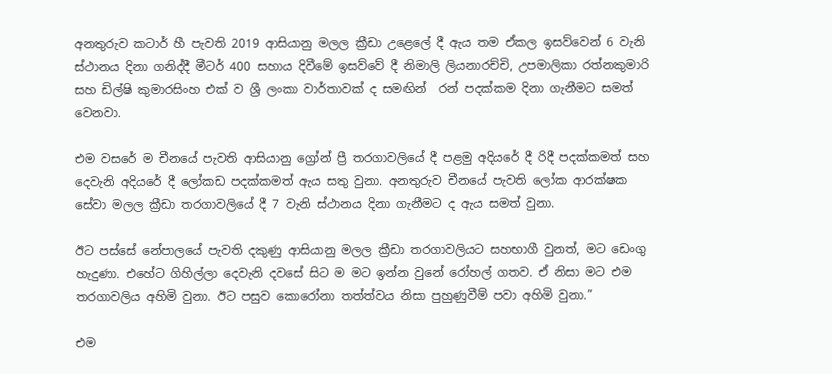අනතුරුව කටාර් හී පැවති 2019 ආසියානු මලල ක්‍රීඩා උළෙලේ දී ඇය තම ඒකල ඉසව්වෙන් 6 වැනි ස්ථානය දිනා ගනිද්දී මීටර් 400 සහාය දිවීමේ ඉසව්වේ දී නිමාලි ලියනාරච්චි, උපමාලිකා රත්නකුමාරි සහ ඩිල්ෂි කුමාරසිංහ එක් ව ශ්‍රී ලංකා වාර්තාවක් ද සමඟින්  රන් පදක්කම දිනා ගැනීමට සමත් වෙනවා.

එම වසරේ ම චීනයේ පැවති ආසියානු ග්‍රෝන් ප්‍රී තරගාවලියේ දී පළමු අදියරේ දී රිදී පදක්කමත් සහ දෙවැනි අදියරේ දී ලෝකඩ පදක්කමත් ඇය සතු වුනා. අනතුරුව චීනයේ පැවති ලෝක ආරක්ෂක සේවා මලල ක්‍රීඩා තරගාවලියේ දී 7 වැනි ස්ථානය දිනා ගැනීමට ද ඇය සමත් වුනා.

ඊට පස්සේ නේපාලයේ පැවති දකුණු ආසියානු මලල ක්‍රීඩා තරගාවලියට සහභාගී වුනත්, මට ඩෙංගු හැදුණා. එහේට ගිහිල්ලා දෙවැනි දවසේ සිට ම මට ඉන්න වුනේ රෝහල් ගතව. ඒ නිසා මට එම තරගාවලිය අහිමි වුනා. ඊට පසුව කොරෝනා තත්ත්වය නිසා පුහුණුවීම් පවා අහිමි වුනා.”

එම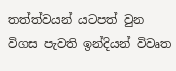තත්ත්වයන් යටපත් වුන විගස පැවති ඉන්දියන් විවෘත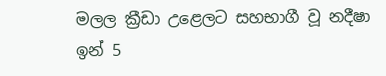මලල ක්‍රීඩා උළෙලට සහභාගී වූ නදීෂා ඉන් 5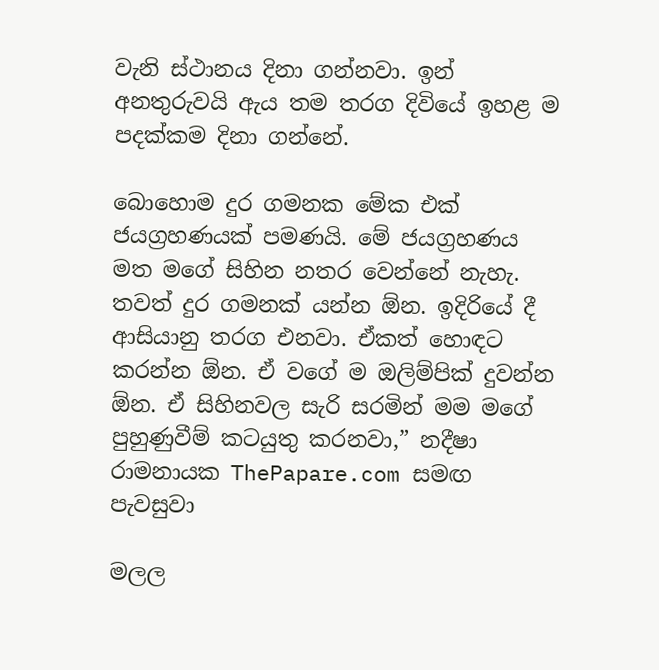වැනි ස්ථානය දිනා ගන්නවා. ඉන් අනතුරුවයි ඇය තම තරග දිවියේ ඉහළ ම පදක්කම දිනා ගන්නේ.

බොහොම දුර ගමනක මේක එක් ජයග්‍රහණයක් පමණයි. මේ ජයග්‍රහණය මත මගේ සිහින නතර වෙන්නේ නැහැ. තවත් දුර ගමනක් යන්න ඕන. ඉදිරියේ දී ආසියානු තරග එනවා. ඒකත් හොඳට කරන්න ඕන. ඒ වගේ ම ඔලිම්පික් දුවන්න ඕන. ඒ සිහිනවල සැරි සරමින් මම මගේ පුහුණුවීම් කටයුතු කරනවා,” නදීෂා රාමනායක ThePapare.com සමඟ පැවසුවා

මලල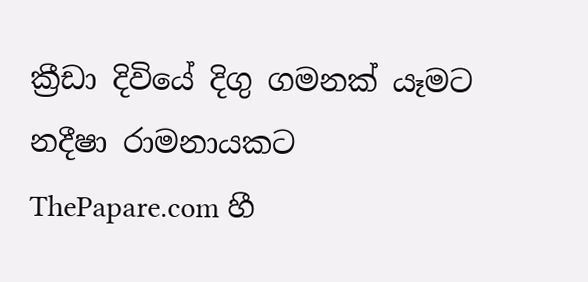ක්‍රීඩා දිවියේ දිගු ගමනක් යෑමට නදීෂා රාමනායකට ThePapare.com හී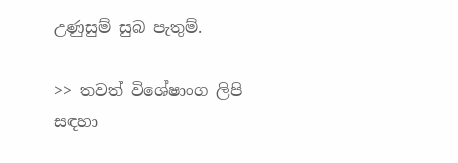උණුසුම් සුබ පැතුම්.

>> තවත් විශේෂාංග ලිපි සඳහා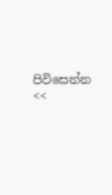පිවිසෙන්න <<